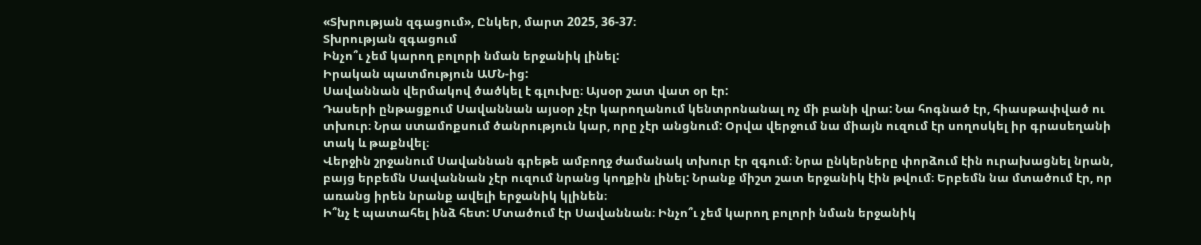«Տխրության զգացում», Ընկեր, մարտ 2025, 36-37։
Տխրության զգացում
Ինչո՞ւ չեմ կարող բոլորի նման երջանիկ լինել:
Իրական պատմություն ԱՄՆ-ից:
Սավաննան վերմակով ծածկել է գլուխը։ Այսօր շատ վատ օր էր:
Դասերի ընթացքում Սավաննան այսօր չէր կարողանում կենտրոնանալ ոչ մի բանի վրա: Նա հոգնած էր, հիասթափված ու տխուր։ Նրա ստամոքսում ծանրություն կար, որը չէր անցնում: Օրվա վերջում նա միայն ուզում էր սողոսկել իր գրասեղանի տակ և թաքնվել։
Վերջին շրջանում Սավաննան գրեթե ամբողջ ժամանակ տխուր էր զգում։ Նրա ընկերները փորձում էին ուրախացնել նրան, բայց երբեմն Սավաննան չէր ուզում նրանց կողքին լինել: Նրանք միշտ շատ երջանիկ էին թվում։ Երբեմն նա մտածում էր, որ առանց իրեն նրանք ավելի երջանիկ կլինեն։
Ի՞նչ է պատահել ինձ հետ: Մտածում էր Սավաննան։ Ինչո՞ւ չեմ կարող բոլորի նման երջանիկ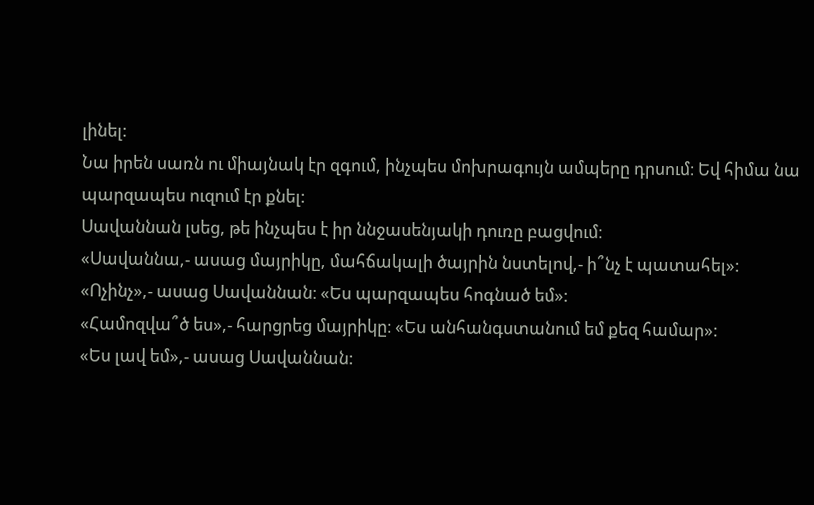լինել:
Նա իրեն սառն ու միայնակ էր զգում, ինչպես մոխրագույն ամպերը դրսում։ Եվ հիմա նա պարզապես ուզում էր քնել:
Սավաննան լսեց, թե ինչպես է իր ննջասենյակի դուռը բացվում։
«Սավաննա,- ասաց մայրիկը, մահճակալի ծայրին նստելով,- ի՞նչ է պատահել»:
«Ոչինչ»,- ասաց Սավաննան։ «Ես պարզապես հոգնած եմ»:
«Համոզվա՞ծ ես»,- հարցրեց մայրիկը։ «Ես անհանգստանում եմ քեզ համար»:
«Ես լավ եմ»,- ասաց Սավաննան: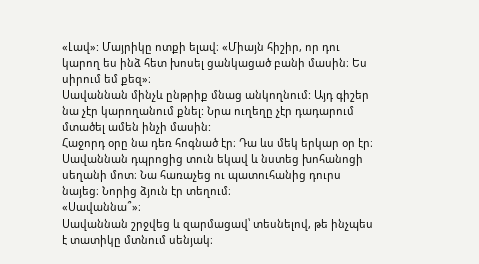«Լավ»: Մայրիկը ոտքի ելավ։ «Միայն հիշիր, որ դու կարող ես ինձ հետ խոսել ցանկացած բանի մասին։ Ես սիրում եմ քեզ»։
Սավաննան մինչև ընթրիք մնաց անկողնում: Այդ գիշեր նա չէր կարողանում քնել: Նրա ուղեղը չէր դադարում մտածել ամեն ինչի մասին:
Հաջորդ օրը նա դեռ հոգնած էր։ Դա ևս մեկ երկար օր էր։ Սավաննան դպրոցից տուն եկավ և նստեց խոհանոցի սեղանի մոտ։ Նա հառաչեց ու պատուհանից դուրս նայեց։ Նորից ձյուն էր տեղում։
«Սավաննա՞»։
Սավաննան շրջվեց և զարմացավ՝ տեսնելով, թե ինչպես է տատիկը մտնում սենյակ։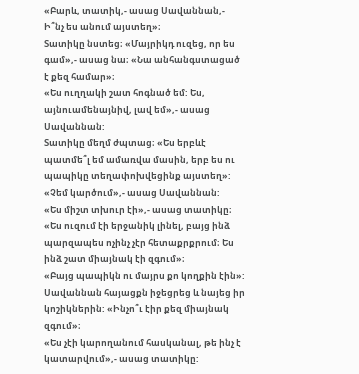«Բարև, տատիկ,- ասաց Սավաննան,- Ի՞նչ ես անում այստեղ»։
Տատիկը նստեց։ «Մայրիկդ ուզեց, որ ես գամ»,- ասաց նա։ «Նա անհանգստացած է քեզ համար»։
«Ես ուղղակի շատ հոգնած եմ: Ես, այնուամենայնիվ, լավ եմ»,- ասաց Սավաննան:
Տատիկը մեղմ ժպտաց։ «Ես երբևէ պատմե՞լ եմ ամառվա մասին, երբ ես ու պապիկը տեղափոխվեցինք այստեղ»:
«Չեմ կարծում»,- ասաց Սավաննան:
«Ես միշտ տխուր էի»,- ասաց տատիկը։ «Ես ուզում էի երջանիկ լինել, բայց ինձ պարզապես ոչինչ չէր հետաքրքրում։ Ես ինձ շատ միայնակ էի զգում»։
«Բայց պապիկն ու մայրս քո կողքին էին»: Սավաննան հայացքն իջեցրեց և նայեց իր կոշիկներին: «Ինչո՞ւ էիր քեզ միայնակ զգում»։
«Ես չէի կարողանում հասկանալ, թե ինչ է կատարվում»,- ասաց տատիկը: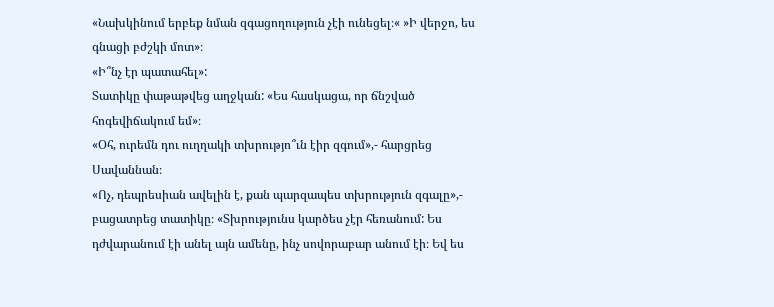«Նախկինում երբեք նման զգացողություն չէի ունեցել։« »Ի վերջո, ես գնացի բժշկի մոտ»։
«Ի՞նչ էր պատահել»:
Տատիկը փաթաթվեց աղջկան: «Ես հասկացա, որ ճնշված հոգեվիճակում եմ»։
«Օհ, ուրեմն դու ուղղակի տխրությո՞ւն էիր զգում»,- հարցրեց Սավաննան։
«Ոչ, դեպրեսիան ավելին է, քան պարզապես տխրություն զգալը»,- բացատրեց տատիկը։ «Տխրությունս կարծես չէր հեռանում: Ես դժվարանում էի անել այն ամենը, ինչ սովորաբար անում էի։ Եվ ես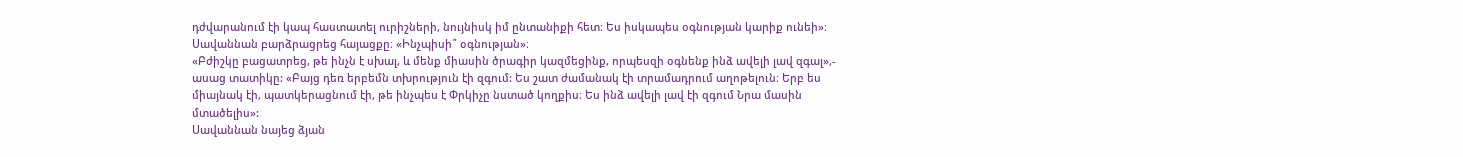դժվարանում էի կապ հաստատել ուրիշների, նույնիսկ իմ ընտանիքի հետ։ Ես իսկապես օգնության կարիք ունեի»։
Սավաննան բարձրացրեց հայացքը։ «Ինչպիսի՞ օգնության»։
«Բժիշկը բացատրեց, թե ինչն է սխալ, և մենք միասին ծրագիր կազմեցինք, որպեսզի օգնենք ինձ ավելի լավ զգալ»,- ասաց տատիկը: «Բայց դեռ երբեմն տխրություն էի զգում: Ես շատ ժամանակ էի տրամադրում աղոթելուն։ Երբ ես միայնակ էի, պատկերացնում էի, թե ինչպես է Փրկիչը նստած կողքիս։ Ես ինձ ավելի լավ էի զգում Նրա մասին մտածելիս»:
Սավաննան նայեց ձյան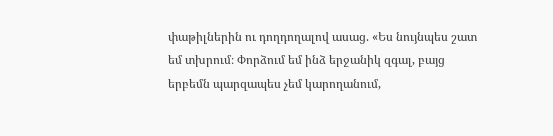փաթիլներին ու դողդողալով ասաց. «Ես նույնպես շատ եմ տխրում։ Փորձում եմ ինձ երջանիկ զգալ, բայց երբեմն պարզապես չեմ կարողանում,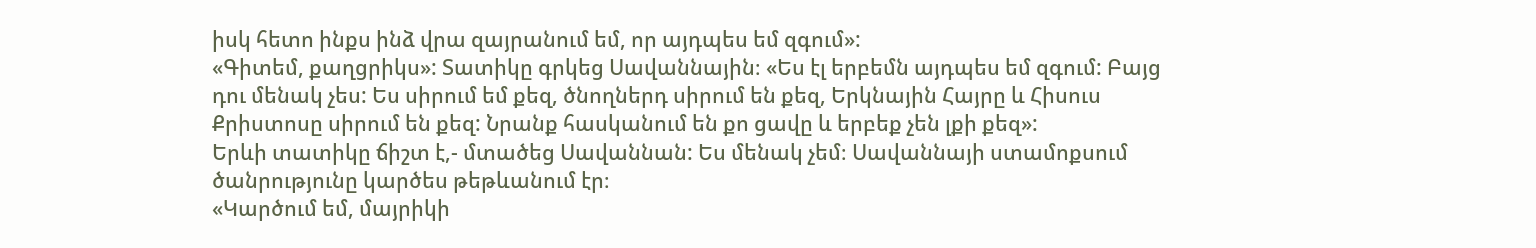իսկ հետո ինքս ինձ վրա զայրանում եմ, որ այդպես եմ զգում»:
«Գիտեմ, քաղցրիկս»: Տատիկը գրկեց Սավաննային։ «Ես էլ երբեմն այդպես եմ զգում: Բայց դու մենակ չես: Ես սիրում եմ քեզ, ծնողներդ սիրում են քեզ, Երկնային Հայրը և Հիսուս Քրիստոսը սիրում են քեզ: Նրանք հասկանում են քո ցավը և երբեք չեն լքի քեզ»:
Երևի տատիկը ճիշտ է,- մտածեց Սավաննան: Ես մենակ չեմ։ Սավաննայի ստամոքսում ծանրությունը կարծես թեթևանում էր։
«Կարծում եմ, մայրիկի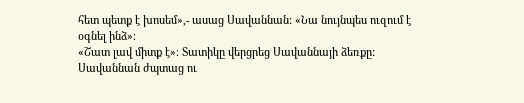հետ պետք է խոսեմ»,- ասաց Սավաննան: «Նա նույնպես ուզում է օգնել ինձ»։
«Շատ լավ միտք է»։ Տատիկը վերցրեց Սավաննայի ձեռքը:
Սավաննան ժպտաց ու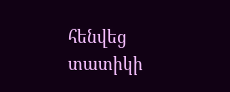հենվեց տատիկի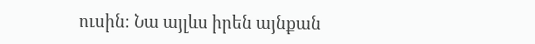ուսին։ Նա այլևս իրեն այնքան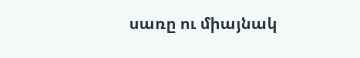սառը ու միայնակ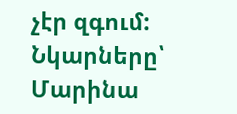չէր զգում:
Նկարները՝ Մարինա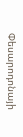Փեսարոդոնայի